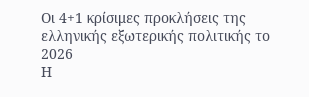Οι 4+1 κρίσιμες προκλήσεις της ελληνικής εξωτερικής πολιτικής το 2026
Η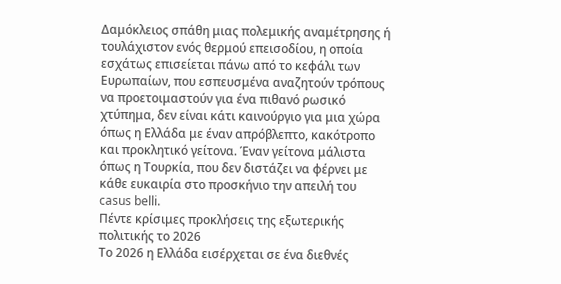Δαμόκλειος σπάθη μιας πολεμικής αναμέτρησης ή τουλάχιστον ενός θερμού επεισοδίου, η οποία εσχάτως επισείεται πάνω από το κεφάλι των Ευρωπαίων, που εσπευσμένα αναζητούν τρόπους να προετοιμαστούν για ένα πιθανό ρωσικό χτύπημα, δεν είναι κάτι καινούργιο για μια χώρα όπως η Ελλάδα με έναν απρόβλεπτο, κακότροπο και προκλητικό γείτονα. Έναν γείτονα μάλιστα όπως η Τουρκία, που δεν διστάζει να φέρνει με κάθε ευκαιρία στο προσκήνιο την απειλή του casus belli.
Πέντε κρίσιμες προκλήσεις της εξωτερικής πολιτικής το 2026
Το 2026 η Ελλάδα εισέρχεται σε ένα διεθνές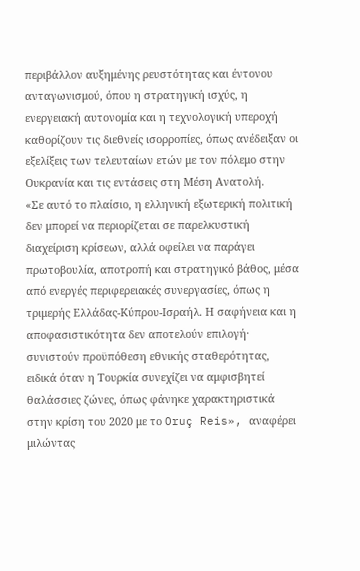περιβάλλον αυξημένης ρευστότητας και έντονου ανταγωνισμού, όπου η στρατηγική ισχύς, η ενεργειακή αυτονομία και η τεχνολογική υπεροχή καθορίζουν τις διεθνείς ισορροπίες, όπως ανέδειξαν οι εξελίξεις των τελευταίων ετών με τον πόλεμο στην Ουκρανία και τις εντάσεις στη Μέση Ανατολή.
«Σε αυτό το πλαίσιο, η ελληνική εξωτερική πολιτική δεν μπορεί να περιορίζεται σε παρελκυστική διαχείριση κρίσεων, αλλά οφείλει να παράγει πρωτοβουλία, αποτροπή και στρατηγικό βάθος, μέσα από ενεργές περιφερειακές συνεργασίες, όπως η τριμερής Ελλάδας-Κύπρου-Ισραήλ. Η σαφήνεια και η αποφασιστικότητα δεν αποτελούν επιλογή· συνιστούν προϋπόθεση εθνικής σταθερότητας, ειδικά όταν η Τουρκία συνεχίζει να αμφισβητεί θαλάσσιες ζώνες, όπως φάνηκε χαρακτηριστικά στην κρίση του 2020 με το Oruç Reis», αναφέρει μιλώντας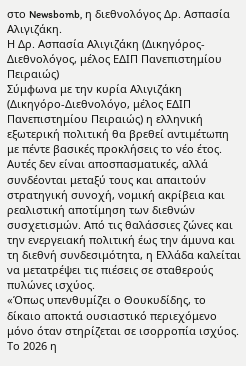στο Newsbomb, η διεθνολόγος Δρ. Ασπασία Αλιγιζάκη.
Η Δρ. Ασπασία Αλιγιζάκη (Δικηγόρος-Διεθνολόγος, μέλος ΕΔΙΠ Πανεπιστημίου Πειραιώς)
Σύμφωνα με την κυρία Αλιγιζάκη (Δικηγόρο-Διεθνολόγο, μέλος ΕΔΙΠ Πανεπιστημίου Πειραιώς) η ελληνική εξωτερική πολιτική θα βρεθεί αντιμέτωπη με πέντε βασικές προκλήσεις το νέο έτος.
Αυτές δεν είναι αποσπασματικές, αλλά συνδέονται μεταξύ τους και απαιτούν στρατηγική συνοχή, νομική ακρίβεια και ρεαλιστική αποτίμηση των διεθνών συσχετισμών. Από τις θαλάσσιες ζώνες και την ενεργειακή πολιτική έως την άμυνα και τη διεθνή συνδεσιμότητα, η Ελλάδα καλείται να μετατρέψει τις πιέσεις σε σταθερούς πυλώνες ισχύος.
«Όπως υπενθυμίζει ο Θουκυδίδης, το δίκαιο αποκτά ουσιαστικό περιεχόμενο μόνο όταν στηρίζεται σε ισορροπία ισχύος. Το 2026 η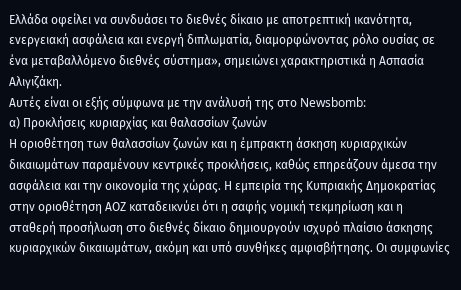Ελλάδα οφείλει να συνδυάσει το διεθνές δίκαιο με αποτρεπτική ικανότητα, ενεργειακή ασφάλεια και ενεργή διπλωματία, διαμορφώνοντας ρόλο ουσίας σε ένα μεταβαλλόμενο διεθνές σύστημα», σημειώνει χαρακτηριστικά η Ασπασία Αλιγιζάκη.
Αυτές είναι οι εξής σύμφωνα με την ανάλυσή της στο Newsbomb:
α) Προκλήσεις κυριαρχίας και θαλασσίων ζωνών
Η οριοθέτηση των θαλασσίων ζωνών και η έμπρακτη άσκηση κυριαρχικών δικαιωμάτων παραμένουν κεντρικές προκλήσεις, καθώς επηρεάζουν άμεσα την ασφάλεια και την οικονομία της χώρας. Η εμπειρία της Κυπριακής Δημοκρατίας στην οριοθέτηση ΑΟΖ καταδεικνύει ότι η σαφής νομική τεκμηρίωση και η σταθερή προσήλωση στο διεθνές δίκαιο δημιουργούν ισχυρό πλαίσιο άσκησης κυριαρχικών δικαιωμάτων, ακόμη και υπό συνθήκες αμφισβήτησης. Οι συμφωνίες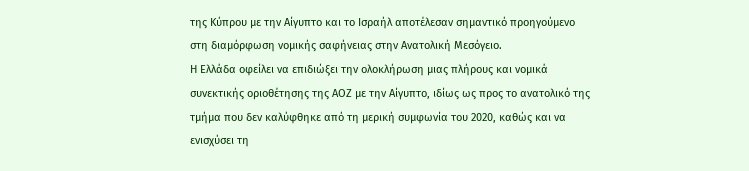της Κύπρου με την Αίγυπτο και το Ισραήλ αποτέλεσαν σημαντικό προηγούμενο στη διαμόρφωση νομικής σαφήνειας στην Ανατολική Μεσόγειο.
Η Ελλάδα οφείλει να επιδιώξει την ολοκλήρωση μιας πλήρους και νομικά συνεκτικής οριοθέτησης της ΑΟΖ με την Αίγυπτο, ιδίως ως προς το ανατολικό της τμήμα που δεν καλύφθηκε από τη μερική συμφωνία του 2020, καθώς και να ενισχύσει τη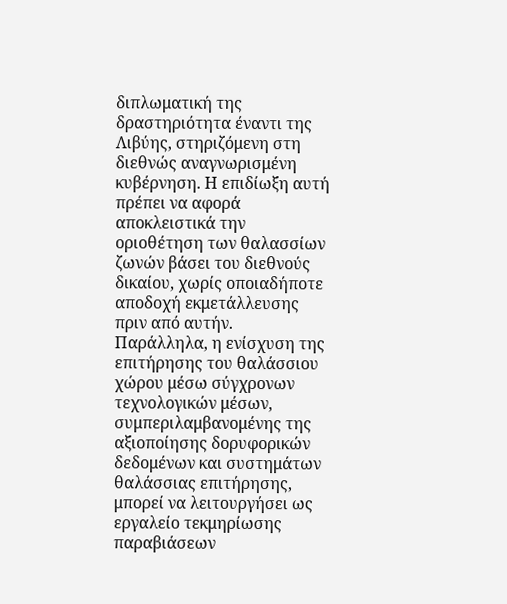διπλωματική της δραστηριότητα έναντι της Λιβύης, στηριζόμενη στη διεθνώς αναγνωρισμένη κυβέρνηση. Η επιδίωξη αυτή πρέπει να αφορά αποκλειστικά την οριοθέτηση των θαλασσίων ζωνών βάσει του διεθνούς δικαίου, χωρίς οποιαδήποτε αποδοχή εκμετάλλευσης πριν από αυτήν.
Παράλληλα, η ενίσχυση της επιτήρησης του θαλάσσιου χώρου μέσω σύγχρονων τεχνολογικών μέσων, συμπεριλαμβανομένης της αξιοποίησης δορυφορικών δεδομένων και συστημάτων θαλάσσιας επιτήρησης, μπορεί να λειτουργήσει ως εργαλείο τεκμηρίωσης παραβιάσεων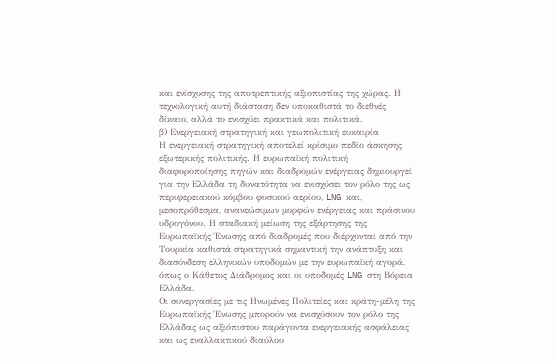και ενίσχυσης της αποτρεπτικής αξιοπιστίας της χώρας. Η τεχνολογική αυτή διάσταση δεν υποκαθιστά το διεθνές δίκαιο, αλλά το ενισχύει πρακτικά και πολιτικά.
β) Ενεργειακή στρατηγική και γεωπολιτική ευκαιρία
Η ενεργειακή στρατηγική αποτελεί κρίσιμο πεδίο άσκησης εξωτερικής πολιτικής. Η ευρωπαϊκή πολιτική διαφοροποίησης πηγών και διαδρομών ενέργειας δημιουργεί για την Ελλάδα τη δυνατότητα να ενισχύσει τον ρόλο της ως περιφερειακού κόμβου φυσικού αερίου, LNG και, μεσοπρόθεσμα, ανανεώσιμων μορφών ενέργειας και πράσινου υδρογόνου. Η σταδιακή μείωση της εξάρτησης της Ευρωπαϊκής Ένωσης από διαδρομές που διέρχονται από την Τουρκία καθιστά στρατηγικά σημαντική την ανάπτυξη και διασύνδεση ελληνικών υποδομών με την ευρωπαϊκή αγορά, όπως ο Κάθετος Διάδρομος και οι υποδομές LNG στη Βόρεια Ελλάδα.
Οι συνεργασίες με τις Ηνωμένες Πολιτείες και κράτη-μέλη της Ευρωπαϊκής Ένωσης μπορούν να ενισχύσουν τον ρόλο της Ελλάδας ως αξιόπιστου παράγοντα ενεργειακής ασφάλειας και ως εναλλακτικού διαύλου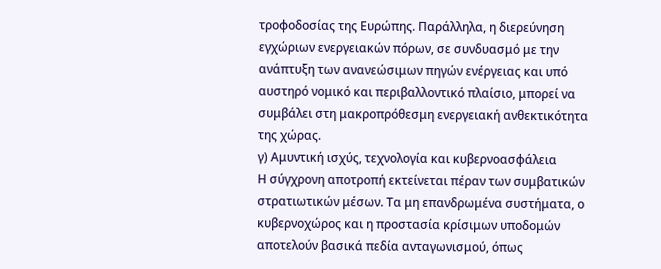τροφοδοσίας της Ευρώπης. Παράλληλα, η διερεύνηση εγχώριων ενεργειακών πόρων, σε συνδυασμό με την ανάπτυξη των ανανεώσιμων πηγών ενέργειας και υπό αυστηρό νομικό και περιβαλλοντικό πλαίσιο, μπορεί να συμβάλει στη μακροπρόθεσμη ενεργειακή ανθεκτικότητα της χώρας.
γ) Αμυντική ισχύς, τεχνολογία και κυβερνοασφάλεια
Η σύγχρονη αποτροπή εκτείνεται πέραν των συμβατικών στρατιωτικών μέσων. Τα μη επανδρωμένα συστήματα, ο κυβερνοχώρος και η προστασία κρίσιμων υποδομών αποτελούν βασικά πεδία ανταγωνισμού, όπως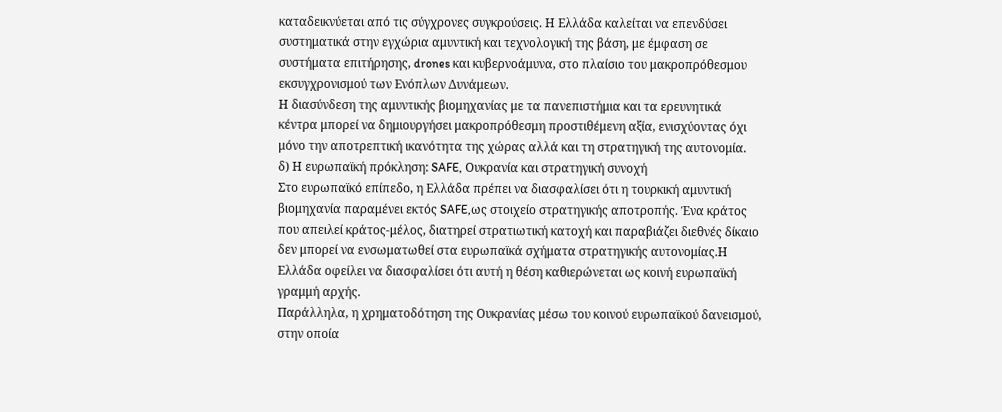καταδεικνύεται από τις σύγχρονες συγκρούσεις. Η Ελλάδα καλείται να επενδύσει συστηματικά στην εγχώρια αμυντική και τεχνολογική της βάση, με έμφαση σε συστήματα επιτήρησης, drones και κυβερνοάμυνα, στο πλαίσιο του μακροπρόθεσμου εκσυγχρονισμού των Ενόπλων Δυνάμεων.
Η διασύνδεση της αμυντικής βιομηχανίας με τα πανεπιστήμια και τα ερευνητικά κέντρα μπορεί να δημιουργήσει μακροπρόθεσμη προστιθέμενη αξία, ενισχύοντας όχι μόνο την αποτρεπτική ικανότητα της χώρας αλλά και τη στρατηγική της αυτονομία.
δ) Η ευρωπαϊκή πρόκληση: SAFE, Ουκρανία και στρατηγική συνοχή
Στο ευρωπαϊκό επίπεδο, η Ελλάδα πρέπει να διασφαλίσει ότι η τουρκική αμυντική βιομηχανία παραμένει εκτός SAFE,ως στοιχείο στρατηγικής αποτροπής. Ένα κράτος που απειλεί κράτος-μέλος, διατηρεί στρατιωτική κατοχή και παραβιάζει διεθνές δίκαιο δεν μπορεί να ενσωματωθεί στα ευρωπαϊκά σχήματα στρατηγικής αυτονομίας.Η Ελλάδα οφείλει να διασφαλίσει ότι αυτή η θέση καθιερώνεται ως κοινή ευρωπαϊκή γραμμή αρχής.
Παράλληλα, η χρηματοδότηση της Ουκρανίας μέσω του κοινού ευρωπαϊκού δανεισμού, στην οποία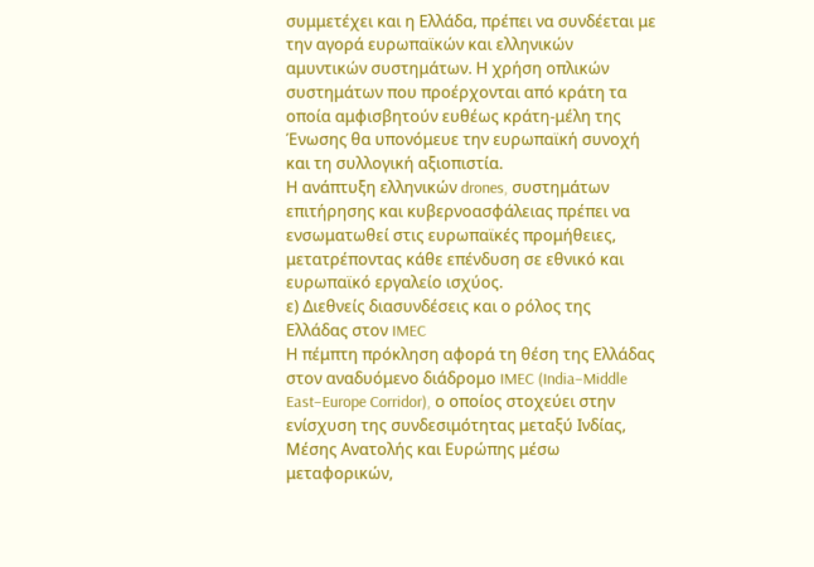συμμετέχει και η Ελλάδα, πρέπει να συνδέεται με την αγορά ευρωπαϊκών και ελληνικών αμυντικών συστημάτων. Η χρήση οπλικών συστημάτων που προέρχονται από κράτη τα οποία αμφισβητούν ευθέως κράτη-μέλη της Ένωσης θα υπονόμευε την ευρωπαϊκή συνοχή και τη συλλογική αξιοπιστία.
Η ανάπτυξη ελληνικών drones, συστημάτων επιτήρησης και κυβερνοασφάλειας πρέπει να ενσωματωθεί στις ευρωπαϊκές προμήθειες, μετατρέποντας κάθε επένδυση σε εθνικό και ευρωπαϊκό εργαλείο ισχύος.
ε) Διεθνείς διασυνδέσεις και ο ρόλος της Ελλάδας στον IMEC
Η πέμπτη πρόκληση αφορά τη θέση της Ελλάδας στον αναδυόμενο διάδρομο IMEC (India–Middle East–Europe Corridor), ο οποίος στοχεύει στην ενίσχυση της συνδεσιμότητας μεταξύ Ινδίας, Μέσης Ανατολής και Ευρώπης μέσω μεταφορικών,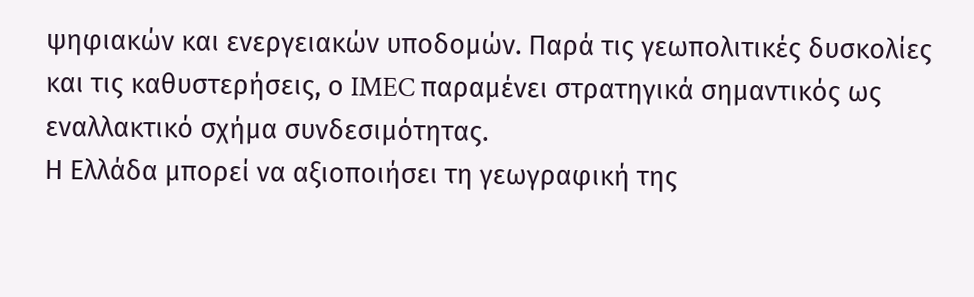ψηφιακών και ενεργειακών υποδομών. Παρά τις γεωπολιτικές δυσκολίες και τις καθυστερήσεις, ο IMEC παραμένει στρατηγικά σημαντικός ως εναλλακτικό σχήμα συνδεσιμότητας.
Η Ελλάδα μπορεί να αξιοποιήσει τη γεωγραφική της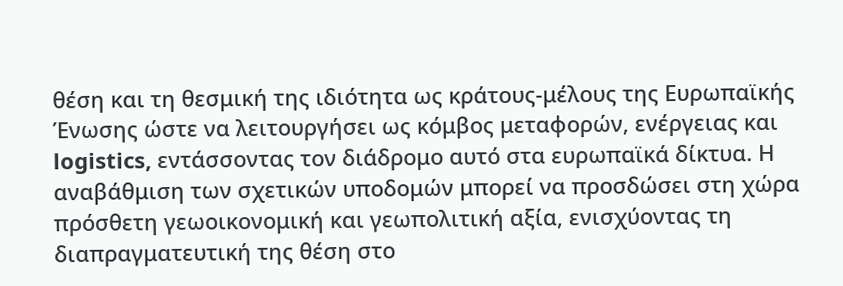θέση και τη θεσμική της ιδιότητα ως κράτους-μέλους της Ευρωπαϊκής Ένωσης ώστε να λειτουργήσει ως κόμβος μεταφορών, ενέργειας και logistics, εντάσσοντας τον διάδρομο αυτό στα ευρωπαϊκά δίκτυα. Η αναβάθμιση των σχετικών υποδομών μπορεί να προσδώσει στη χώρα πρόσθετη γεωοικονομική και γεωπολιτική αξία, ενισχύοντας τη διαπραγματευτική της θέση στο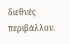διεθνές περιβάλλον.